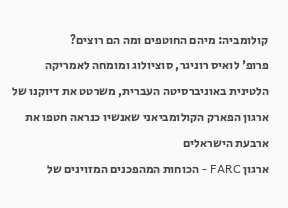קולומביה: מיהם החוטפים ומה הם רוצים?
פרופ' לואיס רוניגר, סוציולוג ומומחה לאמריקה הלטינית באוניברסיטה העברית, משרטט את דיוקנו של ארגון הפארק הקולומביאני שאנשיו כנראה חטפו את ארבעת הישראלים
ארגון FARC - הכוחות המהפכנים המזוינים של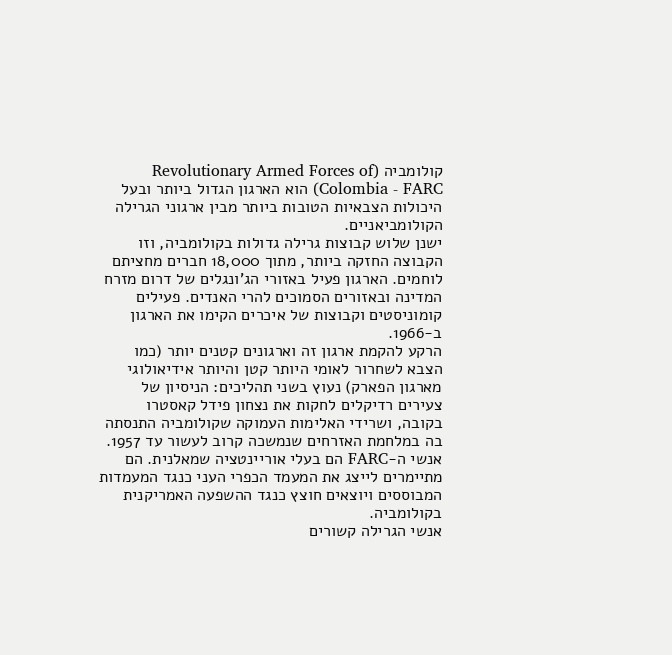קולומביה (Revolutionary Armed Forces of Colombia - FARC) הוא הארגון הגדול ביותר ובעל היכולות הצבאיות הטובות ביותר מבין ארגוני הגרילה הקולומביאניים.
ישנן שלוש קבוצות גרילה גדולות בקולומביה, וזו הקבוצה החזקה ביותר, מתוך 18,000 חברים מחציתם לוחמים. הארגון פעיל באזורי הג'ונגלים של דרום מזרח המדינה ובאזורים הסמוכים להרי האנדים. פעילים קומוניסטים וקבוצות של איכרים הקימו את הארגון ב-1966.
הרקע להקמת ארגון זה וארגונים קטנים יותר (כמו הצבא לשחרור לאומי היותר קטן והיותר אידיאולוגי מארגון הפארק) נעוץ בשני תהליכים: הניסיון של צעירים רדיקלים לחקות את נצחון פידל קאסטרו בקובה, ושרידי האלימות העמוקה שקולומביה התנסתה בה במלחמת האזרחים שנמשכה קרוב לעשור עד 1957.
אנשי ה-FARC הם בעלי אוריינטציה שמאלנית. הם מתיימרים לייצג את המעמד הכפרי העני כנגד המעמדות המבוססים ויוצאים חוצץ כנגד ההשפעה האמריקנית בקולומביה.
אנשי הגרילה קשורים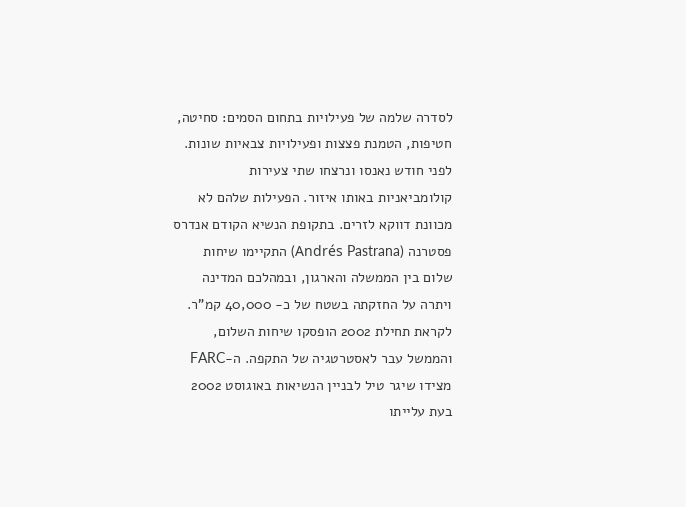לסדרה שלמה של פעילויות בתחום הסמים: סחיטה, חטיפות, הטמנת פצצות ופעילויות צבאיות שונות. לפני חודש נאנסו ונרצחו שתי צעירות קולומביאניות באותו איזור. הפעילות שלהם לא מכוונת דווקא לזרים. בתקופת הנשיא הקודם אנדרס פסטרנה (Andrés Pastrana) התקיימו שיחות שלום בין הממשלה והארגון, ובמהלכם המדינה ויתרה על החזקתה בשטח של כ- 40,000 קמ"ר.
לקראת תחילת 2002 הופסקו שיחות השלום, והממשל עבר לאסטרטגיה של התקפה. ה-FARC מצידו שיגר טיל לבניין הנשיאות באוגוסט 2002 בעת עלייתו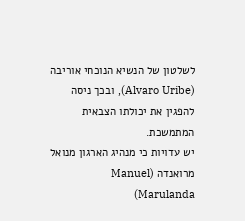לשלטון של הנשיא הנוכחי אוריבה (Alvaro Uribe), ובכך ניסה להפגין את יכולתו הצבאית המתמשכת.
יש עדויות כי מנהיג הארגון מנואל מרואנדה (Manuel Marulanda)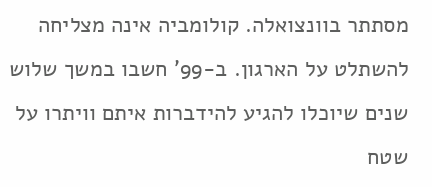מסתתר בוונצואלה. קולומביה אינה מצליחה להשתלט על הארגון. ב-99' חשבו במשך שלוש שנים שיוכלו להגיע להידברות איתם וויתרו על שטח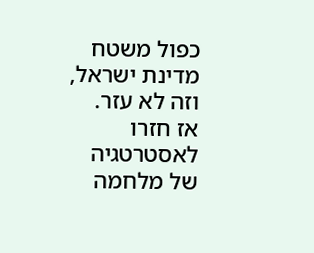כפול משטח מדינת ישראל, וזה לא עזר. אז חזרו לאסטרטגיה של מלחמה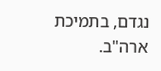נגדם, בתמיכת ארה"ב.